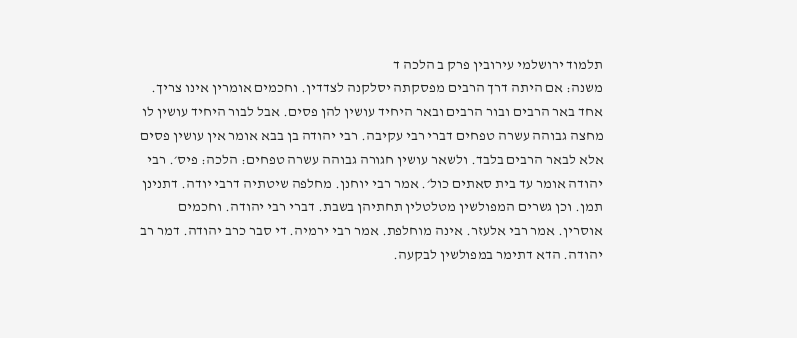תלמוד ירושלמי עירובין פרק ב הלכה ד
משנה: אם היתה דרך הרבים מפסקתה יסלקנה לצדדין. וחכמים אומרין אינו צריך. אחד באר הרבים ובור הרבים ובאר היחיד עושין להן פסים. אבל לבור היחיד עושין לו מחצה גבוהה עשרה טפחים דברי רבי עקיבה. רבי יהודה בן בבא אומר אין עושין פסים אלא לבאר הרבים בלבד. ולשאר עושין חגורה גבוהה עשרה טפחים: הלכה: פיס׳. רבי יהודה אומר עד בית סאתים כול׳. אמר רבי יוחנן. מחלפה שיטתיה דרבי יודה. דתנינן תמן. וכן גשרים המפולשין מטלטלין תחתיהן בשבת. דברי רבי יהודה. וחכמים אוסרין. אמר רבי אלעזר. אינה מוחלפת. אמר רבי ירמיה. די סבר כרב יהודה. דמר רב יהודה. הדא דתימר במפולשין לבקעה.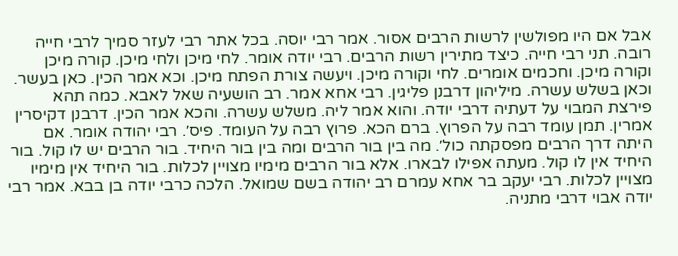אבל אם היו מפולשין לרשות הרבים אסור. אמר רבי יוסה. בכל אתר רבי לעזר סמיך לרבי חייה רובה. תני רבי חייה. כיצד מתירין רשות הרבים. רבי יודה אומר. לחי מיכן ולחי מיכן. קורה מיכן וקורה מיכן. וחכמים אומרים. לחי וקורה מיכן. ויעשה צורת הפתח מיכן. וכא אמר הכין. כאן בעשר. וכאן בשלש עשרה. מיליהון דרבנן פליגין. רבי אחא אמר. רב הושעיה שאל לאבא. כמה תהא פירצת המבוי על דעתיה דרבי יודה. והוא אמר ליה. משלש עשרה. והכא אמר הכין. דרבנן דקיסרין אמרין. תמן עומד רבה על הפרוץ. ברם הכא. פרוץ רבה על העומד. פיס׳. רבי יהודה אומר. אם היתה דרך הרבים מפסקתה כול׳. מה בין בור הרבים ומה בין בור היחיד. בור הרבים יש לו קול. בור היחיד אין לו קול. מעתה אפילו לבארו. אלא בור הרבים מימיו מצויין לכלות. בור היחיד אין מימיו מצויין לכלות. רבי יעקב בר אחא עמרם רב יהודה בשם שמואל. הלכה כרבי יודה בן בבא. אמר רבי יודה אבוי דרבי מתניה.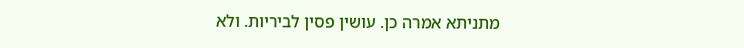מתניתא אמרה כן. עושין פסין לביריות. ולא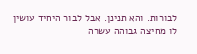לבורות. והא תנינן. אבל לבור היחיד עושין לו מחיצה גבוהה עשרה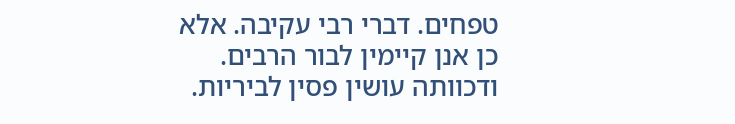טפחים. דברי רבי עקיבה. אלא כן אנן קיימין לבור הרבים. ודכוותה עושין פסין לביריות.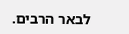לבאר הרבים.